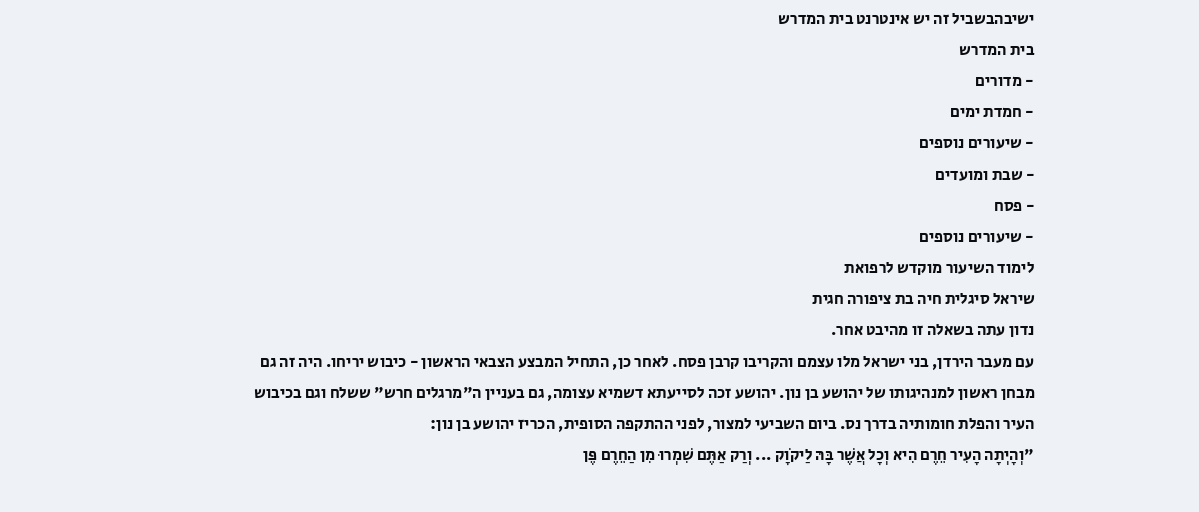ישיבהבשביל זה יש אינטרנט בית המדרש
בית המדרש
- מדורים
- חמדת ימים
- שיעורים נוספים
- שבת ומועדים
- פסח
- שיעורים נוספים
לימוד השיעור מוקדש לרפואת
שיראל סיגלית חיה בת ציפורה חגית
נדון עתה בשאלה זו מהיבט אחר.
עם מעבר הירדן, בני ישראל מלו עצמם והקריבו קרבן פסח. לאחר כן, התחיל המבצע הצבאי הראשון - כיבוש יריחו. היה זה גם מבחן ראשון למנהיגותו של יהושע בן נון. יהושע זכה לסייעתא דשמיא עצומה, גם בעניין ה"מרגלים חרש" ששלח וגם בכיבוש העיר והפלת חומותיה בדרך נס. ביום השביעי למצור, לפני ההתקפה הסופית, הכריז יהושע בן נון:
"וְהָיְתָה הָעִיר חֵרֶם הִיא וְכָל אֲשֶׁר בָּהּ לַיקֹוָק ... וְרַק אַתֶּם שִׁמְרוּ מִן הַחֵרֶם פֶּן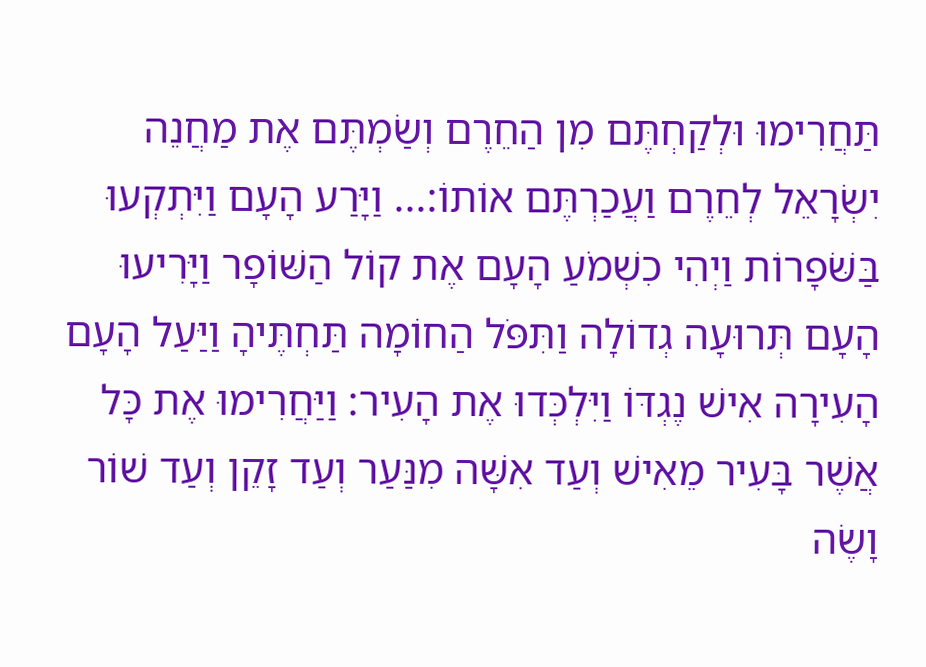תַּחֲרִימוּ וּלְקַחְתֶּם מִן הַחֵרֶם וְשַׂמְתֶּם אֶת מַחֲנֵה יִשְׂרָאֵל לְחֵרֶם וַעֲכַרְתֶּם אוֹתוֹ:... וַיָּרַע הָעָם וַיִּתְקְעוּ בַּשֹּׁפָרוֹת וַיְהִי כִשְׁמֹעַ הָעָם אֶת קוֹל הַשּׁוֹפָר וַיָּרִיעוּ הָעָם תְּרוּעָה גְדוֹלָה וַתִּפֹּל הַחוֹמָה תַּחְתֶּיהָ וַיַּעַל הָעָם הָעִירָה אִישׁ נֶגְדּוֹ וַיִּלְכְּדוּ אֶת הָעִיר: וַיַּחֲרִימוּ אֶת כָּל אֲשֶׁר בָּעִיר מֵאִישׁ וְעַד אִשָּׁה מִנַּעַר וְעַד זָקֵן וְעַד שׁוֹר וָשֶׂה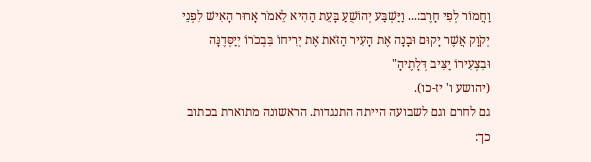וַחֲמוֹר לְפִי חָרֶב:... וַיַּשְׁבַּע יְהוֹשֻׁעַ בָּעֵת הַהִיא לֵאמֹר אָרוּר הָאִישׁ לִפְנֵי יְקֹוָק אֲשֶׁר יָקוּם וּבָנָה אֶת הָעִיר הַזֹּאת אֶת יְרִיחוֹ בִּבְכֹרוֹ יְיַסְּדֶנָּה וּבִצְעִירוֹ יַצִּיב דְּלָתֶיהָ"
(יהושע ו' יז-כו).
גם לחרם וגם לשבועה הייתה התנגדות. הראשונה מתוארת בכתוב כך: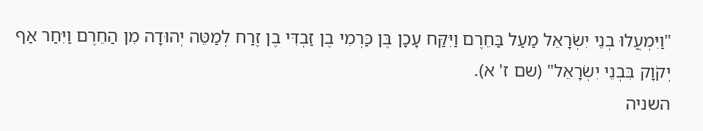"וַיִּמְעֲלוּ בְנֵי יִשְׂרָאֵל מַעַל בַּחֵרֶם וַיִּקַּח עָכָן בֶּן כַּרְמִי בֶן זַבְדִּי בֶן זֶרַח לְמַטֵּה יְהוּדָה מִן הַחֵרֶם וַיִּחַר אַף יְקֹוָק בִּבְנֵי יִשְׂרָאֵל" (שם ז' א).
השניה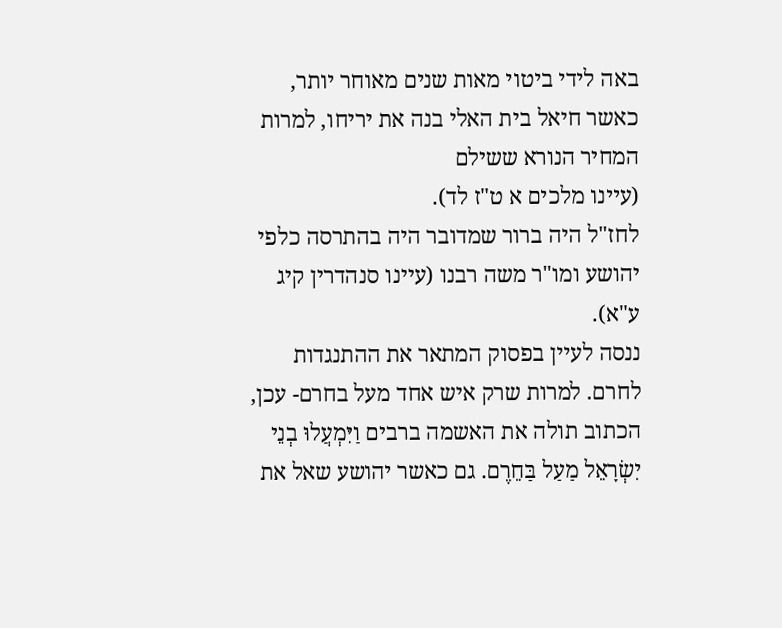באה לידי ביטוי מאות שנים מאוחר יותר, כאשר חיאל בית האלי בנה את יריחו, למרות המחיר הנורא ששילם
(עיינו מלכים א ט"ז לד).
לחז"ל היה ברור שמדובר היה בהתרסה כלפי יהושע ומו"ר משה רבנו (עיינו סנהדרין קיג ע"א).
ננסה לעיין בפסוק המתאר את ההתנגדות לחרם. למרות שרק איש אחד מעל בחרם- עכן, הכתוב תולה את האשמה ברבים וַיִּמְעֲלוּ בְנֵי יִשְׂרָאֵל מַעַל בַּחֵרֶם. גם כאשר יהושע שאל את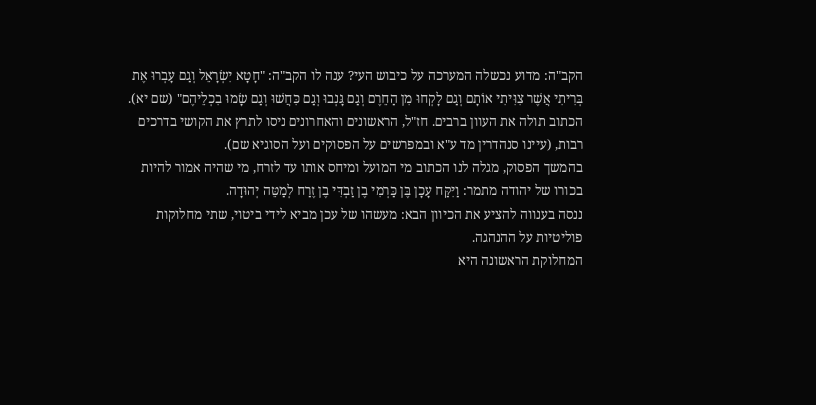הקב"ה: מדוע נכשלה המערכה על כיבוש העי? ענה לו הקב"ה: "חָטָא יִשְׂרָאֵל וְגַם עָבְרוּ אֶת בְּרִיתִי אֲשֶׁר צִוִּיתִי אוֹתָם וְגַם לָקְחוּ מִן הַחֵרֶם וְגַם גָּנְבוּ וְגַם כִּחֲשׁוּ וְגַם שָׂמוּ בִכְלֵיהֶם" (שם יא). הכתוב תולה את העוון ברבים. חז"ל, הראשונים והאחרונים ניסו לתרץ את הקושי בדרכים רבות, (עיינו סנהדרין מד ע"א ובמפרשים על הפסוקים ועל הסוגיא שם).
בהמשך הפסוק, מגלה לנו הכתוב מי המועל ומיחס אותו עד לזרח, מי שהיה אמור להיות בכורו של יהודה מתמר: וַיִּקַּח עָכָן בֶּן כַּרְמִי בֶן זַבְדִּי בֶן זֶרַח לְמַטֵּה יְהוּדָה.
ננסה בענווה להציע את הכיוון הבא: מעשהו של עכן מביא לידי ביטוי, שתי מחלוקות פוליטיות על ההנהגה.
המחלוקת הראשונה היא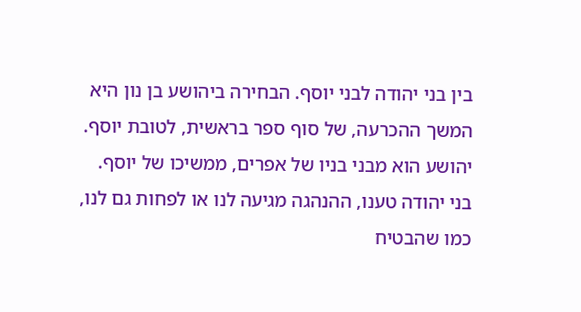בין בני יהודה לבני יוסף. הבחירה ביהושע בן נון היא המשך ההכרעה, של סוף ספר בראשית, לטובת יוסף. יהושע הוא מבני בניו של אפרים, ממשיכו של יוסף.
בני יהודה טענו, ההנהגה מגיעה לנו או לפחות גם לנו, כמו שהבטיח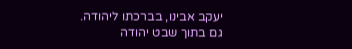יעקב אבינו, בברכתו ליהודה.
גם בתוך שבט יהודה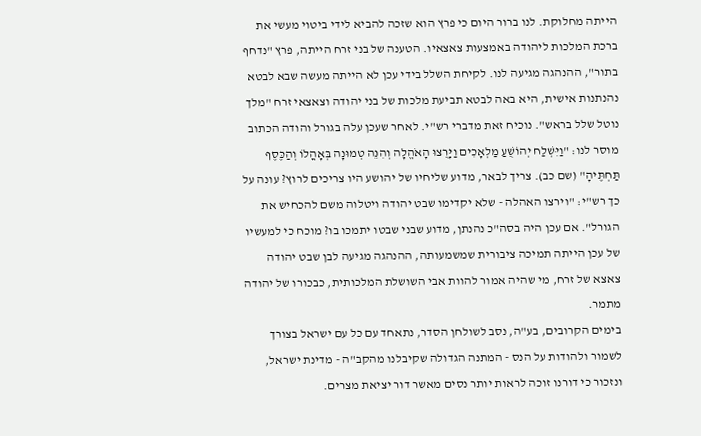הייתה מחלוקת. לנו ברור היום כי פרץ הוא שזכה להביא לידי ביטוי מעשי את ברכת המלכות ליהודה באמצעות צאצאיו. הטענה של בני זרח הייתה, פרץ "נדחף בתור", ההנהגה מגיעה לנו. לקיחת השלל בידי עכן לא הייתה מעשה שבא לבטא נהנתנות אישית, היא באה לבטא תביעת מלכות של בני יהודה וצאצאי זרח "מלך נוטל שלל בראש". נוכיח זאת מדברי רש"י. לאחר שעכן עלה בגורל והודה הכתוב מוסר לנו: "וַיִּשְׁלַח יְהוֹשֻׁעַ מַלְאָכִים וַיָּרֻצוּ הָאֹהֱלָה וְהִנֵּה טְמוּנָה בְּאָהֳלוֹ וְהַכֶּסֶף תַּחְתֶּיהָ" (שם כב). צריך לבאר, מדוע שליחיו של יהושע היו צריכים לרוץ? עונה על כך רש"י: "וירצו האהלה - שלא יקדימו שבט יהודה ויטלוה משם להכחיש את הגורל". אם עכן היה בסה"כ נהנתן, מדוע שבני שבטו יתמכו בו? מוכח כי למעשיו של עכן הייתה תמיכה ציבורית שמשמעותה, ההנהגה מגיעה לבן שבט יהודה צאצא של זרח, מי שהיה אמור להוות אבי השושלת המלכותית, כבכורו של יהודה מתמר.
בימים הקרובים, בע"ה, נסב לשולחן הסדר, נתאחד עם כל עם ישראל בצורך לשמור ולהודות על הנס - המתנה הגדולה שקיבלנו מהקב"ה - מדינת ישראל, ונזכור כי דורנו זוכה לראות יותר נסים מאשר דור יציאת מצרים.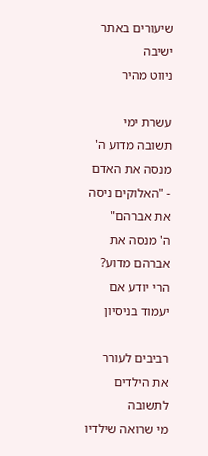שיעורים באתר ישיבה
ניווט מהיר

עשרת ימי תשובה מדוע ה' מנסה את האדם - "האלוקים ניסה את אברהם"
ה' מנסה את אברהם מדוע? הרי יודע אם יעמוד בניסיון

רביבים לעורר את הילדים לתשובה
מי שרואה שילדיו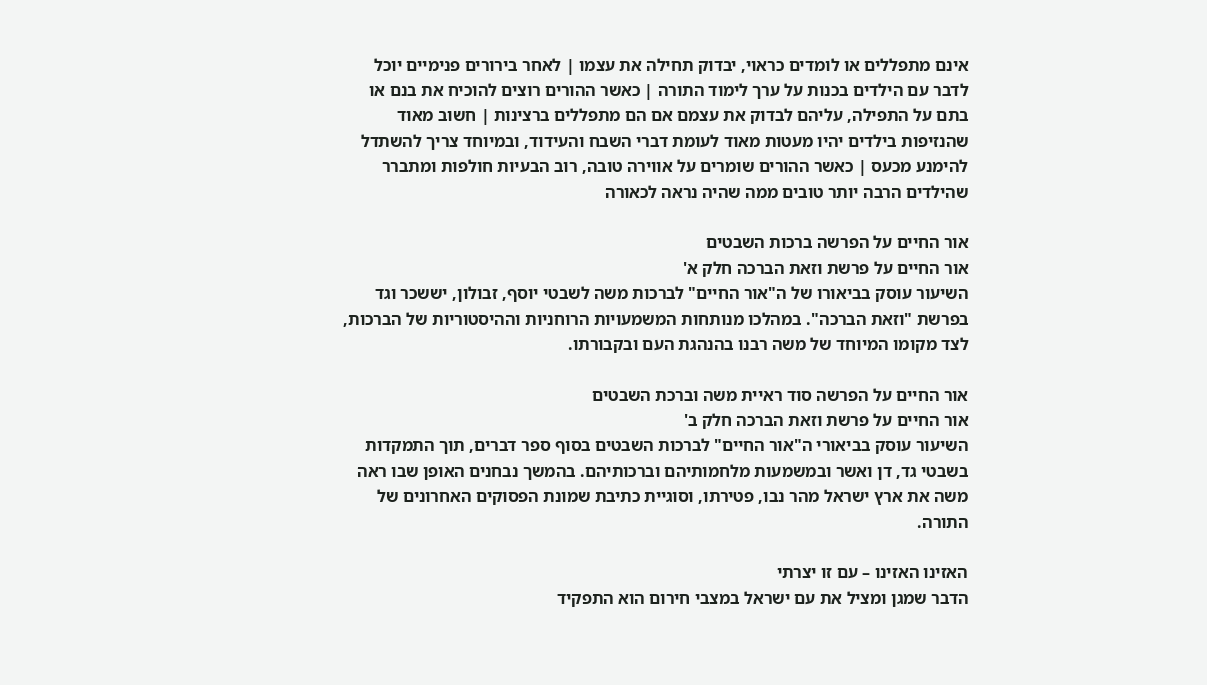אינם מתפללים או לומדים כראוי, יבדוק תחילה את עצמו | לאחר בירורים פנימיים יוכל לדבר עם הילדים בכנות על ערך לימוד התורה | כאשר ההורים רוצים להוכיח את בנם או בתם על התפילה, עליהם לבדוק את עצמם אם הם מתפללים ברצינות | חשוב מאוד שהנזיפות בילדים יהיו מעטות מאוד לעומת דברי השבח והעידוד, ובמיוחד צריך להשתדל להימנע מכעס | כאשר ההורים שומרים על אווירה טובה, רוב הבעיות חולפות ומתברר שהילדים הרבה יותר טובים ממה שהיה נראה לכאורה

אור החיים על הפרשה ברכות השבטים
אור החיים על פרשת וזאת הברכה חלק א'
השיעור עוסק בביאורו של ה"אור החיים" לברכות משה לשבטי יוסף, זבולון, יששכר וגד בפרשת "וזאת הברכה". במהלכו מנותחות המשמעויות הרוחניות וההיסטוריות של הברכות, לצד מקומו המיוחד של משה רבנו בהנהגת העם ובקבורתו.

אור החיים על הפרשה סוד ראיית משה וברכת השבטים
אור החיים על פרשת וזאת הברכה חלק ב'
השיעור עוסק בביאורי ה"אור החיים" לברכות השבטים בסוף ספר דברים, תוך התמקדות בשבטי גד, דן ואשר ובמשמעות מלחמותיהם וברכותיהם. בהמשך נבחנים האופן שבו ראה משה את ארץ ישראל מהר נבו, פטירתו, וסוגיית כתיבת שמונת הפסוקים האחרונים של התורה.

האזינו האזינו – עם זו יצרתי
הדבר שמגן ומציל את עם ישראל במצבי חירום הוא התפקיד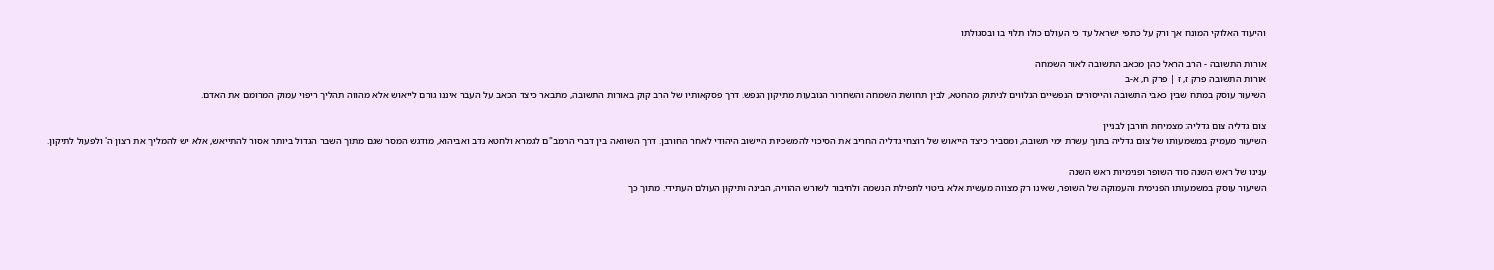והיעוד האלוקי המונח אך ורק על כתפי ישראל עד כי העולם כולו תלוי בו ובסגולתו

אורות התשובה - הרב הראל כהן מכאב התשובה לאור השמחה
אורות התשובה פרק ז, ז | פרק ח, א-ב
השיעור עוסק במתח שבין כאבי התשובה והייסורים הנפשיים הנלווים לניתוק מהחטא, לבין תחושת השמחה והשחרור הנובעות מתיקון הנפש. דרך פסקאותיו של הרב קוק באורות התשובה, מתבאר כיצד הכאב על העבר איננו גורם לייאוש אלא מהווה תהליך ריפוי עמוק המרומם את האדם.

צום גדליה צום גדליה: מצמיחת חורבן לבניין
השיעור מעמיק במשמעותו של צום גדליה בתוך עשרת ימי תשובה, ומסביר כיצד הייאוש של רוצחי גדליה החריב את הסיכוי להמשכיות היישוב היהודי לאחר החורבן. דרך השוואה בין דברי הרמב"ם לגמרא ולחטא נדב ואביהוא, מודגש המסר שגם מתוך השבר הגדול ביותר אסור להתייאש, אלא יש להמליך את רצון ה' ולפעול לתיקון.

ענינו של ראש השנה סוד השופר ופנימיות ראש השנה
השיעור עוסק במשמעותו הפנימית והעמוקה של השופר, שאינו רק מצווה מעשית אלא ביטוי לתפילת הנשמה ולחיבור לשורש ההוויה, הבינה ותיקון העולם העתידי. מתוך כך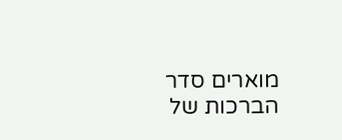מוארים סדר הברכות של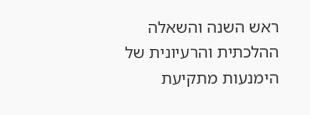ראש השנה והשאלה ההלכתית והרעיונית של הימנעות מתקיעת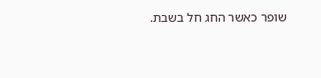שופר כאשר החג חל בשבת.